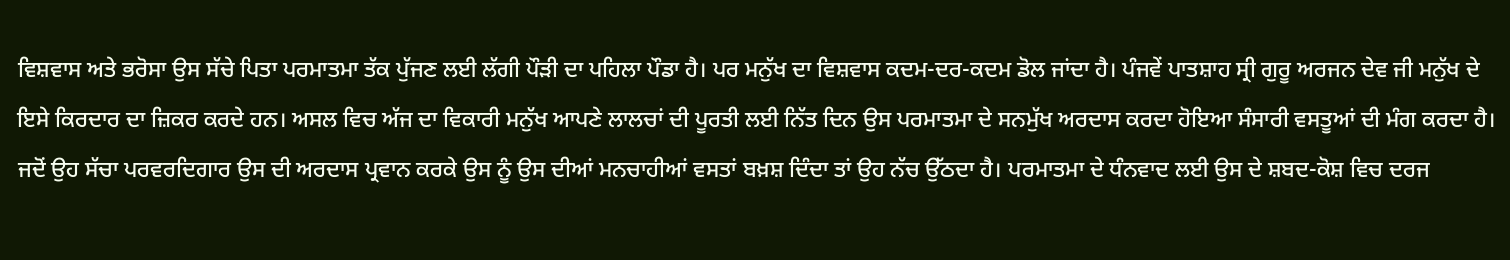ਵਿਸ਼ਵਾਸ ਅਤੇ ਭਰੋਸਾ ਉਸ ਸੱਚੇ ਪਿਤਾ ਪਰਮਾਤਮਾ ਤੱਕ ਪੁੱਜਣ ਲਈ ਲੱਗੀ ਪੌੜੀ ਦਾ ਪਹਿਲਾ ਪੌਡਾ ਹੈ। ਪਰ ਮਨੁੱਖ ਦਾ ਵਿਸ਼ਵਾਸ ਕਦਮ-ਦਰ-ਕਦਮ ਡੋਲ ਜਾਂਦਾ ਹੈ। ਪੰਜਵੇਂ ਪਾਤਸ਼ਾਹ ਸ੍ਰੀ ਗੁਰੂ ਅਰਜਨ ਦੇਵ ਜੀ ਮਨੁੱਖ ਦੇ ਇਸੇ ਕਿਰਦਾਰ ਦਾ ਜ਼ਿਕਰ ਕਰਦੇ ਹਨ। ਅਸਲ ਵਿਚ ਅੱਜ ਦਾ ਵਿਕਾਰੀ ਮਨੁੱਖ ਆਪਣੇ ਲਾਲਚਾਂ ਦੀ ਪੂਰਤੀ ਲਈ ਨਿੱਤ ਦਿਨ ਉਸ ਪਰਮਾਤਮਾ ਦੇ ਸਨਮੁੱਖ ਅਰਦਾਸ ਕਰਦਾ ਹੋਇਆ ਸੰਸਾਰੀ ਵਸਤੂਆਂ ਦੀ ਮੰਗ ਕਰਦਾ ਹੈ। ਜਦੋਂ ਉਹ ਸੱਚਾ ਪਰਵਰਦਿਗਾਰ ਉਸ ਦੀ ਅਰਦਾਸ ਪ੍ਰਵਾਨ ਕਰਕੇ ਉਸ ਨੂੰ ਉਸ ਦੀਆਂ ਮਨਚਾਹੀਆਂ ਵਸਤਾਂ ਬਖ਼ਸ਼ ਦਿੰਦਾ ਤਾਂ ਉਹ ਨੱਚ ਉੱਠਦਾ ਹੈ। ਪਰਮਾਤਮਾ ਦੇ ਧੰਨਵਾਦ ਲਈ ਉਸ ਦੇ ਸ਼ਬਦ-ਕੋਸ਼ ਵਿਚ ਦਰਜ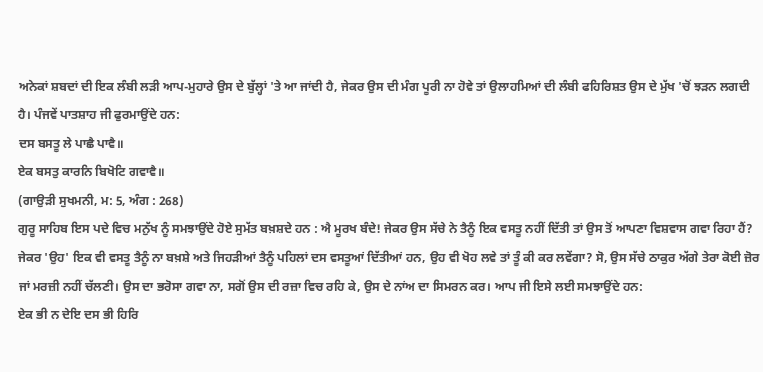ਅਨੇਕਾਂ ਸ਼ਬਦਾਂ ਦੀ ਇਕ ਲੰਬੀ ਲੜੀ ਆਪ-ਮੁਹਾਰੇ ਉਸ ਦੇ ਬੁੱਲ੍ਹਾਂ 'ਤੇ ਆ ਜਾਂਦੀ ਹੈ, ਜੇਕਰ ਉਸ ਦੀ ਮੰਗ ਪੂਰੀ ਨਾ ਹੋਵੇ ਤਾਂ ਉਲਾਹਮਿਆਂ ਦੀ ਲੰਬੀ ਫਹਿਰਿਸ਼ਤ ਉਸ ਦੇ ਮੁੱਖ 'ਚੋਂ ਝੜਨ ਲਗਦੀ ਹੈ। ਪੰਜਵੇਂ ਪਾਤਸ਼ਾਹ ਜੀ ਫੁਰਮਾਉਂਦੇ ਹਨ:
ਦਸ ਬਸਤੂ ਲੇ ਪਾਛੈ ਪਾਵੈ॥
ਏਕ ਬਸਤੁ ਕਾਰਨਿ ਬਿਖੋਟਿ ਗਵਾਵੈ॥
(ਗਾਉੜੀ ਸੁਖਮਨੀ, ਮ: 5, ਅੰਗ : 268)
ਗੁਰੂ ਸਾਹਿਬ ਇਸ ਪਦੇ ਵਿਚ ਮਨੁੱਖ ਨੂੰ ਸਮਝਾਉਂਦੇ ਹੋਏ ਸੁਮੱਤ ਬਖ਼ਸ਼ਦੇ ਹਨ : ਐ ਮੂਰਖ ਬੰਦੇ! ਜੇਕਰ ਉਸ ਸੱਚੇ ਨੇ ਤੈਨੂੰ ਇਕ ਵਸਤੂ ਨਹੀਂ ਦਿੱਤੀ ਤਾਂ ਉਸ ਤੋਂ ਆਪਣਾ ਵਿਸ਼ਵਾਸ ਗਵਾ ਰਿਹਾ ਹੈਂ? ਜੇਕਰ 'ਉਹ' ਇਕ ਵੀ ਵਸਤੂ ਤੈਨੂੰ ਨਾ ਬਖ਼ਸ਼ੇ ਅਤੇ ਜਿਹੜੀਆਂ ਤੈਨੂੰ ਪਹਿਲਾਂ ਦਸ ਵਸਤੂਆਂ ਦਿੱਤੀਆਂ ਹਨ, ਉਹ ਵੀ ਖੋਹ ਲਵੇ ਤਾਂ ਤੂੰ ਕੀ ਕਰ ਲਵੇਂਗਾ? ਸੋ, ਉਸ ਸੱਚੇ ਠਾਕੁਰ ਅੱਗੇ ਤੇਰਾ ਕੋਈ ਜ਼ੋਰ ਜਾਂ ਮਰਜ਼ੀ ਨਹੀਂ ਚੱਲਣੀ। ਉਸ ਦਾ ਭਰੋਸਾ ਗਵਾ ਨਾ, ਸਗੋਂ ਉਸ ਦੀ ਰਜ਼ਾ ਵਿਚ ਰਹਿ ਕੇ, ਉਸ ਦੇ ਨਾਂਅ ਦਾ ਸਿਮਰਨ ਕਰ। ਆਪ ਜੀ ਇਸੇ ਲਈ ਸਮਝਾਉਂਦੇ ਹਨ:
ਏਕ ਭੀ ਨ ਦੇਇ ਦਸ ਭੀ ਹਿਰਿ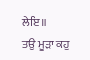ਲੇਇ॥
ਤਉ ਮੂੜਾ ਕਹੁ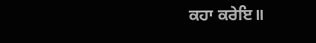ਕਹਾ ਕਰੇਇ॥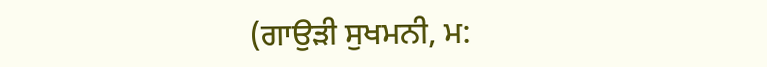(ਗਾਉੜੀ ਸੁਖਮਨੀ, ਮ: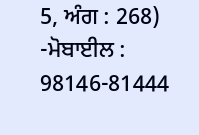5, ਅੰਗ : 268)
-ਮੋਬਾਈਲ : 98146-81444